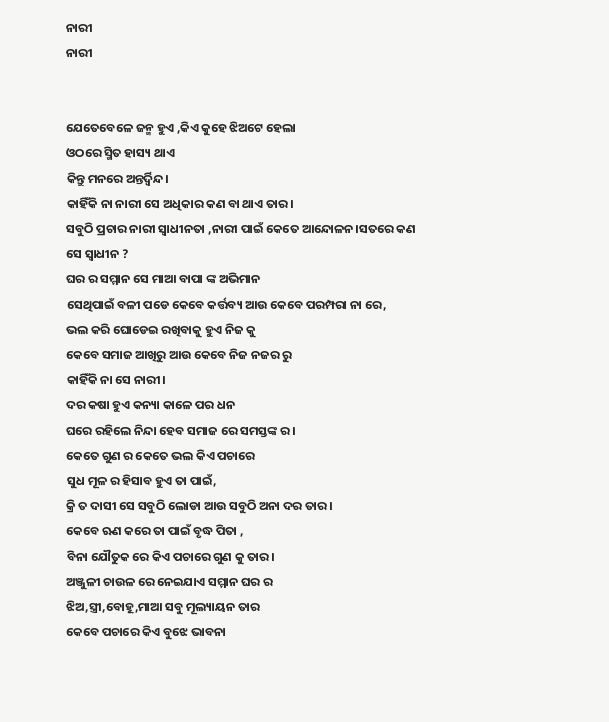ନାରୀ
ନାରୀ


ଯେତେବେଳେ ଜନ୍ମ ହୁଏ ,କିଏ କୁହେ ଝିଅଟେ ହେଲା
ଓଠରେ ସ୍ମିତ ହାସ୍ୟ ଥାଏ
କିନ୍ତୁ ମନରେ ଅନ୍ତର୍ଦ୍ଵିନ୍ଦ।
କାହିଁକି ନା ନାରୀ ସେ ଅଧିକାର କଣ ବା ଥାଏ ତାର।
ସବୁଠି ପ୍ରଚାର ନାରୀ ସ୍ଵାଧୀନତା ,ନାରୀ ପାଇଁ କେତେ ଆନ୍ଦୋଳନ।ସତରେ କଣ ସେ ସ୍ଵାଧୀନ ?
ଘର ର ସମ୍ମାନ ସେ ମାଆ ବାପା ଙ୍କ ଅଭିମାନ
ସେଥିପାଇଁ ବଳୀ ପଡେ କେବେ କର୍ତ୍ତବ୍ୟ ଆଉ କେବେ ପରମ୍ପରା ନା ରେ,
ଭଲ କରି ଘୋଡେଇ ରଖିବାକୁ ହୁଏ ନିଜ କୁ
କେବେ ସମାଜ ଆଖିରୁ ଆଉ କେବେ ନିଜ ନଜର ରୁ
କାହିଁକି ନା ସେ ନାରୀ।
ଦର କଷା ହୁଏ କନ୍ୟା କାଳେ ପର ଧନ
ଘରେ ରହିଲେ ନିନ୍ଦା ହେବ ସମାଜ ରେ ସମସ୍ତଙ୍କ ର।
କେତେ ଗୁଣ ର କେତେ ଭଲ କିଏ ପଚାରେ
ସୁଧ ମୂଳ ର ହିସାବ ହୁଏ ତା ପାଇଁ,
କ୍ରି ତ ଦାସୀ ସେ ସବୁଠି ଲୋଡା ଆଉ ସବୁଠି ଅନା ଦର ତାର।
କେବେ ଋଣ କରେ ତା ପାଇଁ ବୃଦ୍ଧ ପିତା ,
ବିନା ଯୌତୁକ ରେ କିଏ ପଚାରେ ଗୁଣ କୁ ତାର।
ଅଞ୍ଜୁଳୀ ଚାଉଳ ରେ ନେଇଯାଏ ସମ୍ମାନ ଘର ର
ଝିଅ,ସ୍ତ୍ରୀ,ବୋହୂ,ମାଆ ସବୁ ମୂଲ୍ୟାୟନ ତାର
କେବେ ପଚାରେ କିଏ ବୁଝେ ଭାବନା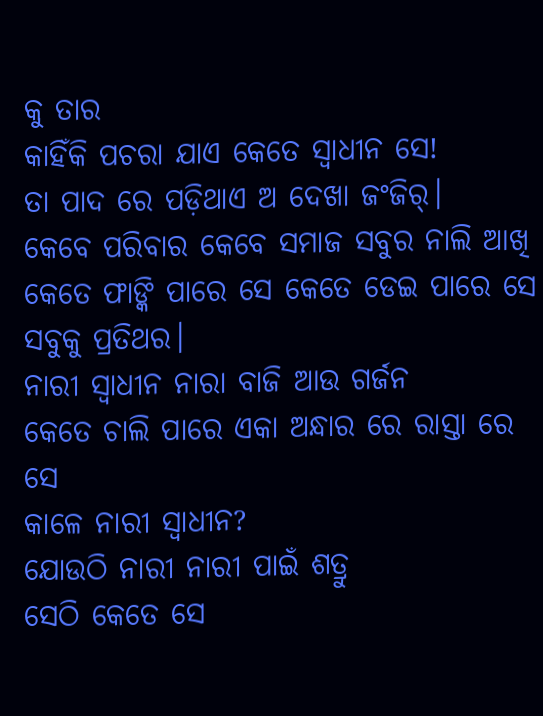କୁ ତାର
କାହିଁକି ପଚରା ଯାଏ କେତେ ସ୍ଵାଧୀନ ସେ!
ତା ପାଦ ରେ ପଡ଼ିଥାଏ ଅ ଦେଖା ଜଂଜିର୍।
କେବେ ପରିବାର କେବେ ସମାଜ ସବୁର ନାଲି ଆଖି
କେତେ ଫାଙ୍କି ପାରେ ସେ କେତେ ଡେଇ ପାରେ ସେ ସବୁକୁ ପ୍ରତିଥର।
ନାରୀ ସ୍ଵାଧୀନ ନାରା ବାଜି ଆଉ ଗର୍ଜନ
କେତେ ଚାଲି ପାରେ ଏକା ଅନ୍ଧାର ରେ ରାସ୍ତା ରେ ସେ
କାଳେ ନାରୀ ସ୍ଵାଧୀନ?
ଯୋଉଠି ନାରୀ ନାରୀ ପାଇଁ ଶତ୍ରୁ
ସେଠି କେତେ ସେ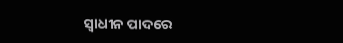ସ୍ଵାଧୀନ ପାଦରେ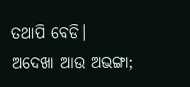ତଥାପି ବେଡି।
ଅଦେଖା ଆଉ ଅଭଙ୍ଗା;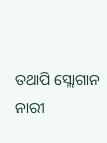ତଥାପି ସ୍ଲୋଗାନ ନାରୀ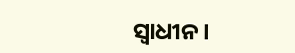ସ୍ଵାଧୀନ।